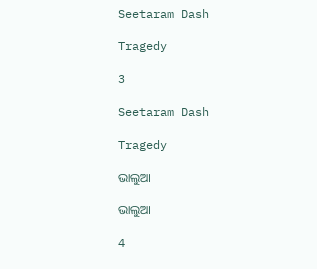Seetaram Dash

Tragedy

3

Seetaram Dash

Tragedy

ଭାଲୁଆ

ଭାଲୁଆ

4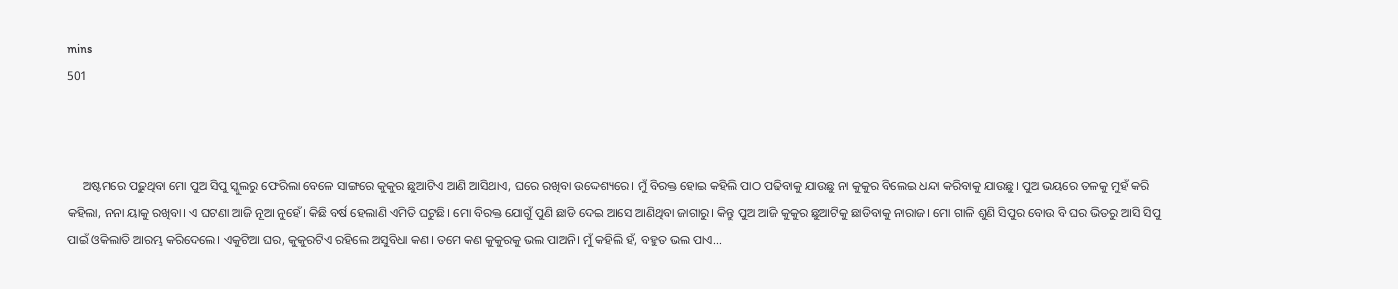mins
501



     ଅଷ୍ଟମରେ ପଢ଼ୁଥିବା ମୋ ପୁଅ ସିପୁ ସ୍କୁଲରୁ ଫେରିଲା ବେଳେ ସାଙ୍ଗରେ କୁକୁର ଛୁଆଟିଏ ଆଣି ଆସିଥାଏ, ଘରେ ରଖିବା ଉଦ୍ଦେଶ୍ୟରେ। ମୁଁ ବିରକ୍ତ ହୋଇ କହିଲି ପାଠ ପଢିବାକୁ ଯାଉଛୁ ନା କୁକୁର ବିଲେଇ ଧନ୍ଦା କରିବାକୁ ଯାଉଛୁ। ପୁଅ ଭୟରେ ତଳକୁ ମୁହଁ କରି କହିଲା, ନନା ୟାକୁ ରଖିବା। ଏ ଘଟଣା ଆଜି ନୂଆ ନୁହେଁ। କିଛି ବର୍ଷ ହେଲାଣି ଏମିତି ଘଟୁଛି। ମୋ ବିରକ୍ତ ଯୋଗୁଁ ପୁଣି ଛାଡି ଦେଇ ଆସେ ଆଣିଥିବା ଜାଗାରୁ। କିନ୍ତୁ ପୁଅ ଆଜି କୁକୁର ଛୁଆଟିକୁ ଛାଡିବାକୁ ନାରାଜ। ମୋ ଗାଳି ଶୁଣି ସିପୁର ବୋଉ ବି ଘର ଭିତରୁ ଆସି ସିପୁ ପାଇଁ ଓକିଲାତି ଆରମ୍ଭ କରିଦେଲେ। ଏକୁଟିଆ ଘର, କୁକୁରଟିଏ ରହିଲେ ଅସୁବିଧା କଣ। ତମେ କଣ କୁକୁରକୁ ଭଲ ପାଅନି। ମୁଁ କହିଲି ହଁ, ବହୁତ ଭଲ ପାଏ...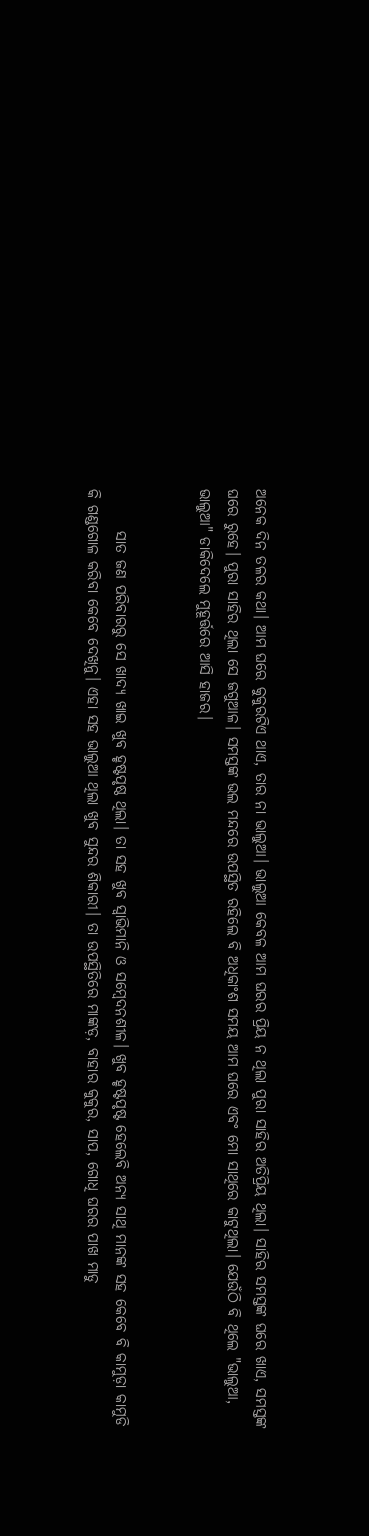ଅନେକ ଦିନ ତଳର କଥା। ଆମ ଘରେ କୁକୁରଟିଏ ଥାଏ, ତାର ନା ଭାଲୁଆ। ଭାଲୁଆ କେବଳ ଆମ ଘରର ପ୍ରିୟ ନ ଥିଲା ପୁରା ସାହିର ଅତିପ୍ରିୟ ଥିଲା। ସାହିର ସମସ୍ତଙ୍କ ଘରେ ଖାଏ, ସମସ୍ତଙ୍କ ଘରେ ରୁହେ। ପୁରା ସାହିର ଥିଲା ସେ ଜଗୁଆଳ। ସମସ୍ତଙ୍କ ଭଲ ମନ୍ଦରେ ଉପସ୍ଥିତ ରହିଲେ ବି ଅଧିକାଂଶ ସମୟ ଆମ ଘରେ ଏବଂ ମୋ ସାଥିରେ କାଟୁଥିଲା। ଯେଉଁଠି ବି ଥିଲେ "ଭାଲୁଆ, ଭାଲୁଆ" ଡାକିଦେଲେ ମୁହୂର୍ତ୍ତରେ ଆସି ହାଜର।


       ସାତ ଜଣ ପରିବାରରୁ ସେ ଖାଦ୍ୟ ଖାଇ ଖୁବ ହୃଷ୍ଟପୃଷ୍ଠ ଥିଲା। ତା ସହ ଖୁବ ସ୍ୱାଭିମାନି ଓ ସମ୍ବେଦନଶୀଳ। ଖୁବ ହୃଷ୍ଟପୃଷ୍ଟ ହେଲେବି ଅନ୍ୟ ସାଥି ମାନଙ୍କ ସହ କେବେ ବି କାମୁଡ଼ା କାମୁଡି କି ଗଣ୍ଡଗୋଳ କରିବା କେବେ ଦେଖିନୁ। ଏହା ସହ ଭାଲୁଆ ଥିଲା ଖୁବ ସୁନ୍ଦର ଶିକାରୀ। ତା ଉପସ୍ଥିତିରେ ମାଙ୍କଡ଼, ବାହାର କୁକୁର, ସାପ, ଗୋଧି ଘରର ପାଖ ମାଡୁ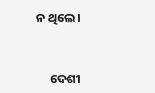ନ ଥିଲେ।


     ଦେଶୀ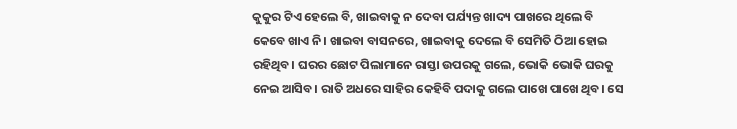କୁକୁର ଟିଏ ହେଲେ ବି, ଖାଇବାକୁ ନ ଦେବା ପର୍ଯ୍ୟନ୍ତ ଖାଦ୍ୟ ପାଖରେ ଥିଲେ ବି କେବେ ଖାଏ ନି। ଖାଇବା ବାସନରେ, ଖାଇବାକୁ ଦେଲେ ବି ସେମିତି ଠିଆ ହୋଇ ରହିଥିବ। ଘରର ଛୋଟ ପିଲାମାନେ ରାସ୍ତା ଉପରକୁ ଗଲେ, ଭୋକି ଭୋକି ଘରକୁ ନେଇ ଆସିବ। ରାତି ଅଧରେ ସାହିର କେହିବି ପଦାକୁ ଗଲେ ପାଖେ ପାଖେ ଥିବ। ସେ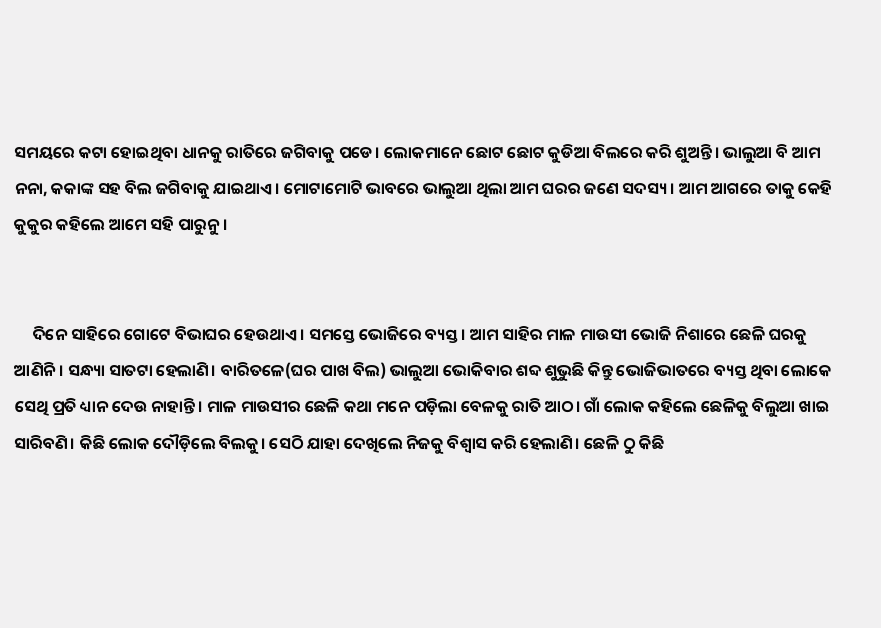ସମୟରେ କଟା ହୋଇଥିବା ଧାନକୁ ରାତିରେ ଜଗିବାକୁ ପଡେ। ଲୋକମାନେ ଛୋଟ ଛୋଟ କୁଡିଆ ବିଲରେ କରି ଶୁଅନ୍ତି। ଭାଲୁଆ ବି ଆମ ନନା, କକାଙ୍କ ସହ ବିଲ ଜଗିବାକୁ ଯାଇଥାଏ। ମୋଟାମୋଟି ଭାବରେ ଭାଲୁଆ ଥିଲା ଆମ ଘରର ଜଣେ ସଦସ୍ୟ। ଆମ ଆଗରେ ତାକୁ କେହି କୁକୁର କହିଲେ ଆମେ ସହି ପାରୁନୁ।


     ଦିନେ ସାହିରେ ଗୋଟେ ବିଭାଘର ହେଉଥାଏ। ସମସ୍ତେ ଭୋଜିରେ ବ୍ୟସ୍ତ। ଆମ ସାହିର ମାଳ ମାଉସୀ ଭୋଜି ନିଶାରେ ଛେଳି ଘରକୁ ଆଣିନି। ସନ୍ଧ୍ୟା ସାତଟା ହେଲାଣି। ବାରିତଳେ(ଘର ପାଖ ବିଲ) ଭାଲୁଆ ଭୋକିବାର ଶବ୍ଦ ଶୁଭୁଛି କିନ୍ତୁ ଭୋଜିଭାତରେ ବ୍ୟସ୍ତ ଥିବା ଲୋକେ ସେଥି ପ୍ରତି ଧ୍ୟାନ ଦେଉ ନାହାନ୍ତି। ମାଳ ମାଉସୀର ଛେଳି କଥା ମନେ ପଡ଼ିଲା ବେଳକୁ ରାତି ଆଠ। ଗାଁ ଲୋକ କହିଲେ ଛେଳିକୁ ବିଲୁଆ ଖାଇ ସାରିବଣି। କିଛି ଲୋକ ଦୌଡ଼ିଲେ ବିଲକୁ। ସେଠି ଯାହା ଦେଖିଲେ ନିଜକୁ ବିଶ୍ୱାସ କରି ହେଲାଣି। ଛେଳି ଠୁ କିଛି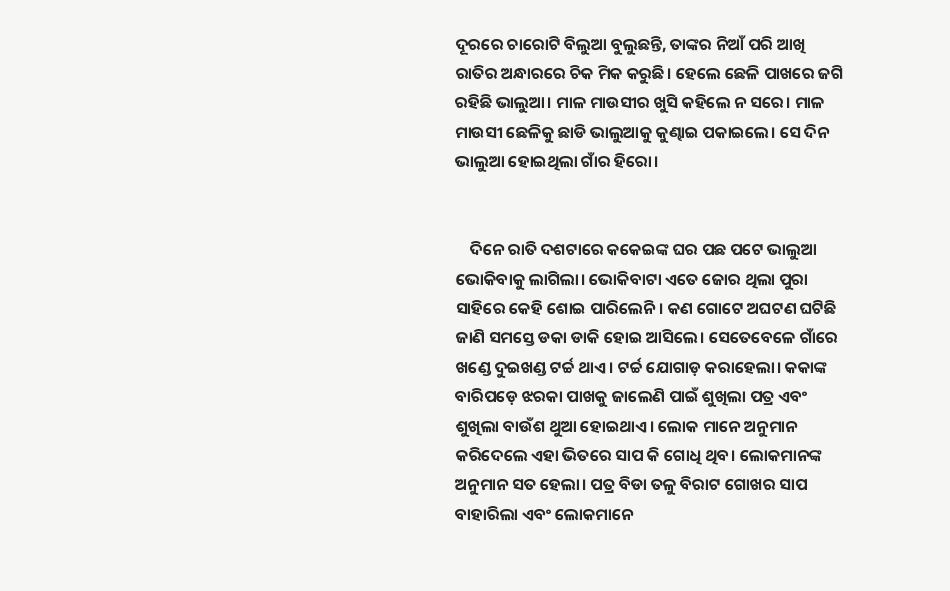ଦୂରରେ ଚାରୋଟି ବିଲୁଆ ବୁଲୁଛନ୍ତି, ତାଙ୍କର ନିଆଁ ପରି ଆଖି ରାତିର ଅନ୍ଧାରରେ ଚିକ ମିକ କରୁଛି। ହେଲେ ଛେଳି ପାଖରେ ଜଗି ରହିଛି ଭାଲୁଆ। ମାଳ ମାଉସୀର ଖୁସି କହିଲେ ନ ସରେ। ମାଳ ମାଉସୀ ଛେଳିକୁ ଛାଡି ଭାଲୁଆକୁ କୁଣ୍ଢାଇ ପକାଇଲେ। ସେ ଦିନ ଭାଲୁଆ ହୋଇଥିଲା ଗାଁର ହିରୋ।


    ଦିନେ ରାତି ଦଶଟାରେ କକେଇଙ୍କ ଘର ପଛ ପଟେ ଭାଲୁଆ ଭୋକିବାକୁ ଲାଗିଲା। ଭୋକିବାଟା ଏତେ ଜୋର ଥିଲା ପୁରା ସାହିରେ କେହି ଶୋଇ ପାରିଲେନି। କଣ ଗୋଟେ ଅଘଟଣ ଘଟିଛି ଜାଣି ସମସ୍ତେ ଡକା ଡାକି ହୋଇ ଆସିଲେ। ସେତେବେଳେ ଗାଁରେ ଖଣ୍ଡେ ଦୁଇଖଣ୍ଡ ଟର୍ଚ୍ଚ ଥାଏ। ଟର୍ଚ୍ଚ ଯୋଗାଡ଼ କରାହେଲା। କକାଙ୍କ ବାରିପଡ଼େ ଝରକା ପାଖକୁ ଜାଲେଣି ପାଇଁ ଶୁଖିଲା ପତ୍ର ଏବଂ ଶୁଖିଲା ବାଉଁଶ ଥୁଆ ହୋଇଥାଏ। ଲୋକ ମାନେ ଅନୁମାନ କରିଦେଲେ ଏହା ଭିତରେ ସାପ କି ଗୋଧି ଥିବ। ଲୋକମାନଙ୍କ ଅନୁମାନ ସତ ହେଲା। ପତ୍ର ବିଡା ତଳୁ ବିରାଟ ଗୋଖର ସାପ ବାହାରିଲା ଏବଂ ଲୋକମାନେ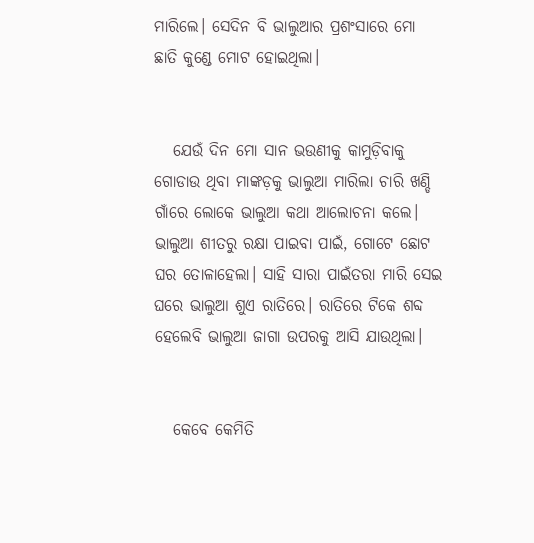ମାରିଲେ। ସେଦିନ ବି ଭାଲୁଆର ପ୍ରଶଂସାରେ ମୋ ଛାତି କୁଣ୍ଡେ ମୋଟ ହୋଇଥିଲା।


   ଯେଉଁ ଦିନ ମୋ ସାନ ଭଉଣୀକୁ କାମୁଡ଼ିବାକୁ ଗୋଡାଉ ଥିବା ମାଙ୍କଡ଼କୁ ଭାଲୁଆ ମାରିଲା ଚାରି ଖଣ୍ଡି ଗାଁରେ ଲୋକେ ଭାଲୁଆ କଥା ଆଲୋଚନା କଲେ। ଭାଲୁଆ ଶୀତରୁ ରକ୍ଷା ପାଇବା ପାଇଁ, ଗୋଟେ ଛୋଟ ଘର ତୋଳାହେଲା। ସାହି ସାରା ପାଇଁତରା ମାରି ସେଇ ଘରେ ଭାଲୁଆ ଶୁଏ ରାତିରେ। ରାତିରେ ଟିକେ ଶବ୍ଦ ହେଲେବି ଭାଲୁଆ ଜାଗା ଉପରକୁ ଆସି ଯାଉଥିଲା।


   କେବେ କେମିତି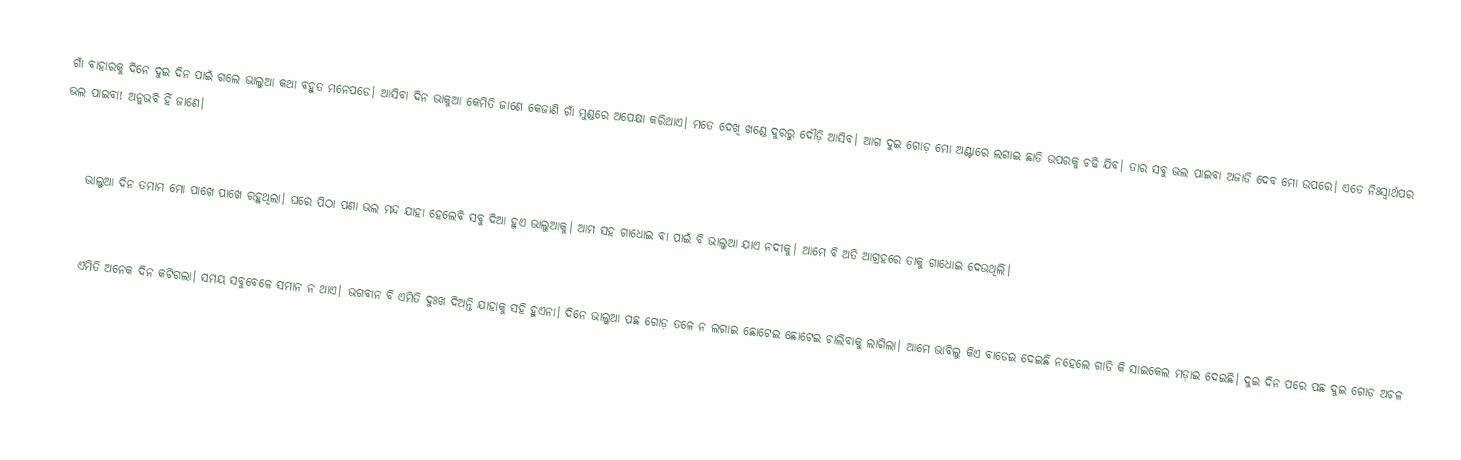ଗାଁ ବାହାରକୁ ଦିନେ ଦୁଇ ଦିନ ପାଇଁ ଗଲେ ଭାଲୁଆ କଥା ବହୁତ ମନେପଡେ। ଆସିବା ଦିନ ଭାକୁଆ କେମିତି ଜାଣେ କେଜାଣି ଗାଁ ମୁଣ୍ଡରେ ଅପେକ୍ଷା କରିଥାଏ। ମତେ ଦେଖି ଖଣ୍ଡେ ଦୁରରୁ ଦୌଡ଼ି ଆସିବ। ଆଗ ଦୁଇ ଗୋଡ଼ ମୋ ଅଣ୍ଟାରେ ଲଗାଇ ଛାତି ଉପରକୁ ଚଢି ଯିବ। ତାର ସବୁ ଭଲ ପାଇବା ଅଜାଡି ଦେବ ମୋ ଉପରେ। ଏତେ ନିଃସ୍ୱାର୍ଥପର ଭଲ ପାଇବା! ଅନୁଭବି ହିଁ ଜାଣେ।


     ଭାଲୁଆ ଦିନ ତମାମ ମୋ ପାଖେ ପାଖେ ରହୁଥିଲା। ଘରେ ପିଠା ପଣା ଭଲ ମନ୍ଦ ଯାହା ହେଲେବି ସବୁ ଦିଆ ହୁଏ ଭାଲୁଆକୁ। ଆମ ସହ ଗାଧୋଇ ବା ପାଇଁ ବି ଭାଲୁଆ ଯାଏ ନଦୀକୁ। ଆମେ ବି ଅତି ଆଗ୍ରହରେ ତାକୁ ଗାଧୋଇ ଦେଉଥିଲି।


     ଏମିତି ଅନେକ ଦିନ କଟିଗଲା। ସମୟ ସବୁବେଳେ ସମାନ ନ ଥାଏ। ଭଗବାନ ବି ଏମିତି ଦୁଃଖ ଦିଅନ୍ତି ଯାହାକୁ ସହି ହୁଏନା। ଦିନେ ଭାଲୁଆ ପଛ ଗୋଡ଼ ତଳେ ନ ଲଗାଇ ଛୋଟେଇ ଛୋଟେଇ ଚାଲିବାକୁ ଲାଗିଲା। ଆମେ ଭାବିଲୁ କିଏ ବାଡେଇ ଦେଇଛି ନହେଲେ ଗାଡି କି ସାଇକେଲ ମଡ଼ାଇ ଦେଇଛି। ଦୁଇ ଦିନ ପରେ ପଛ ଦୁଇ ଗୋଡ଼ ଅଚଳ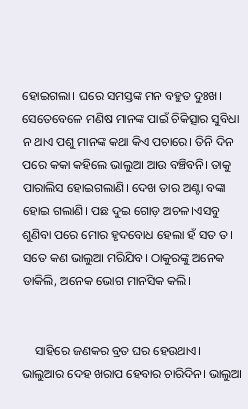ହୋଇଗଲା। ଘରେ ସମସ୍ତଙ୍କ ମନ ବହୁତ ଦୁଃଖ। ସେତେବେଳେ ମଣିଷ ମାନଙ୍କ ପାଇଁ ଚିକିତ୍ସାର ସୁବିଧା ନ ଥାଏ ପଶୁ ମାନଙ୍କ କଥା କିଏ ପଚାରେ। ତିନି ଦିନ ପରେ କକା କହିଲେ ଭାଲୁଆ ଆଉ ବଞ୍ଚିବନି। ତାକୁ ପାରାଲିସ ହୋଇଗଲାଣି। ଦେଖ ତାର ଅଣ୍ଟା ବଙ୍କା ହୋଇ ଗଲାଣି। ପଛ ଦୁଇ ଗୋଡ଼ ଅଚଳ।ଏସବୁ ଶୁଣିବା ପରେ ମୋର ହୃଦବୋଧ ହେଲା ହଁ ସତ ତ। ସତେ କଣ ଭାଲୁଆ ମରିଯିବ। ଠାକୁରଙ୍କୁ ଅନେକ ଡାକିଲି, ଅନେକ ଭୋଗ ମାନସିକ କଲି।


    ସାହିରେ ଜଣକର ବ୍ରତ ଘର ହେଉଥାଏ। ଭାଲୁଆର ଦେହ ଖରାପ ହେବାର ଚାରିଦିନ। ଭାଲୁଆ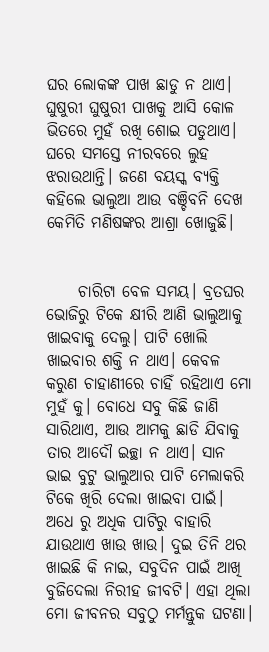ଘର ଲୋକଙ୍କ ପାଖ ଛାଡୁ ନ ଥାଏ। ଘୁଷୁରୀ ଘୁଷୁରୀ ପାଖକୁ ଆସି କୋଳ ଭିତରେ ମୁହଁ ରଖି ଶୋଇ ପଡୁଥାଏ। ଘରେ ସମସ୍ତେ ନୀରବରେ ଲୁହ ଝରାଉଥାନ୍ତି। ଜଣେ ବୟସ୍କ ବ୍ୟକ୍ତି କହିଲେ ଭାଲୁଆ ଆଉ ବଞ୍ଚିବନି ଦେଖ କେମିତି ମଣିଷଙ୍କର ଆଶ୍ରା ଖୋଜୁଛି।


     ଚାରିଟା ବେଳ ସମୟ। ବ୍ରତଘର ଭୋଜିରୁ ଟିକେ କ୍ଷୀରି ଆଣି ଭାଲୁଆକୁ ଖାଇବାକୁ ଦେଲୁ। ପାଟି ଖୋଲି ଖାଇବାର ଶକ୍ତି ନ ଥାଏ। କେବଳ କରୁଣ ଚାହାଣୀରେ ଚାହିଁ ରହିଥାଏ ମୋ ମୁହଁ କୁ। ବୋଧେ ସବୁ କିଛି ଜାଣି ସାରିଥାଏ, ଆଉ ଆମକୁ ଛାଡି ଯିବାକୁ ତାର ଆଦୌ ଇଚ୍ଛା ନ ଥାଏ। ସାନ ଭାଇ ବୁଟୁ ଭାଲୁଆର ପାଟି ମେଲାକରି ଟିକେ ଖିରି ଦେଲା ଖାଇବା ପାଇଁ। ଅଧେ ରୁ ଅଧିକ ପାଟିରୁ ବାହାରି ଯାଉଥାଏ ଖାଉ ଖାଉ। ଦୁଇ ତିନି ଥର ଖାଇଛି କି ନାଇ, ସବୁଦିନ ପାଇଁ ଆଖି ବୁଜିଦେଲା ନିରୀହ ଜୀବଟି। ଏହା ଥିଲା ମୋ ଜୀବନର ସବୁଠୁ ମର୍ମନ୍ତୁକ ଘଟଣା।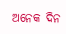ଅନେକ ଦିନ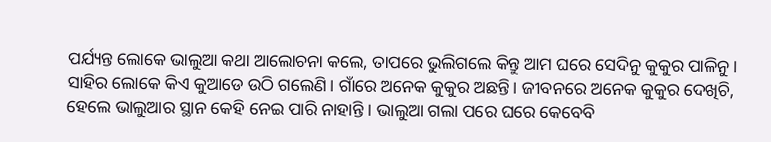ପର୍ଯ୍ୟନ୍ତ ଲୋକେ ଭାଲୁଆ କଥା ଆଲୋଚନା କଲେ, ତାପରେ ଭୁଲିଗଲେ କିନ୍ତୁ ଆମ ଘରେ ସେଦିନୁ କୁକୁର ପାଳିନୁ। ସାହିର ଲୋକେ କିଏ କୁଆଡେ ଉଠି ଗଲେଣି। ଗାଁରେ ଅନେକ କୁକୁର ଅଛନ୍ତି। ଜୀବନରେ ଅନେକ କୁକୁର ଦେଖିଚି, ହେଲେ ଭାଲୁଆର ସ୍ଥାନ କେହି ନେଇ ପାରି ନାହାନ୍ତି । ଭାଲୁଆ ଗଲା ପରେ ଘରେ କେବେବି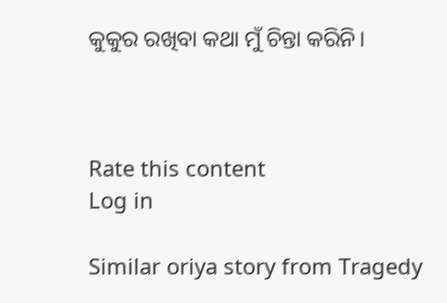କୁକୁର ରଖିବା କଥା ମୁଁ ଚିନ୍ତା କରିନି।



Rate this content
Log in

Similar oriya story from Tragedy